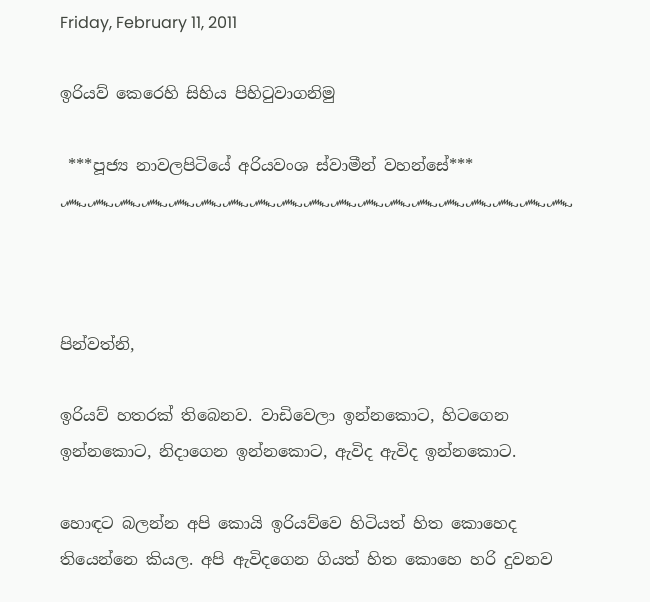Friday, February 11, 2011

ඉරියව් කෙරෙහි සිහිය පිහිටුවාගනිමු

 ***පූජ්‍ය නාවලපිටියේ අරියවංශ ස්වාමීන් වහන්සේ***
෴෴෴෴෴෴෴෴෴෴෴෴෴෴෴෴෴෴෴



පින්වත්නි,

ඉරියව් හතරක් තිබෙනව. වාඩිවෙලා ඉන්නකොට, හිටගෙන ඉන්නකොට, නිදාගෙන ඉන්නකොට, ඇවිද ඇවිද ඉන්නකොට.

හොඳට බලන්න අපි කොයි ඉරියව්වෙ හිටියත් හිත කොහෙද තියෙන්නෙ කියල. අපි ඇවිදගෙන ගියත් හිත කොහෙ හරි දුවනව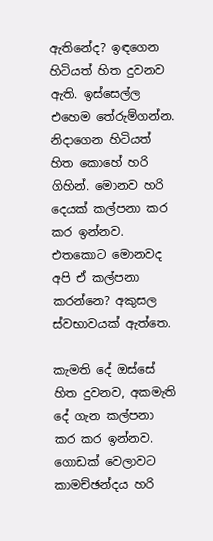ඇතිනේද? ඉඳගෙන හිටියත් හිත දුවනව ඇති. ඉස්සෙල්ල එහෙම තේරුම්ගන්න. නිදාගෙන හිටියත් හිත කොහේ හරි ගිහින්. මොනව හරි දෙයක් කල්පනා කර කර ඉන්නව. එතකොට මොනවද අපි ඒ කල්පනා කරන්නෙ? අකුසල ස්වභාවයක් ඇත්තෙ.

කැමති දේ ඔස්සේ හිත දුවනව, අකමැති දේ ගැන කල්පනා කර කර ඉන්නව. ගොඩක් වෙලාවට කාමච්ඡන්දය හරි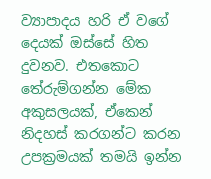ව්‍යාපාදය හරි ඒ වගේ දෙයක් ඔස්සේ හිත දුවනව. එතකොට තේරුම්ගන්න මේක අකුසලයක්, ඒකෙන් නිදහස් කරගන්ට කරන උපක්‍රමයක් තමයි ඉන්න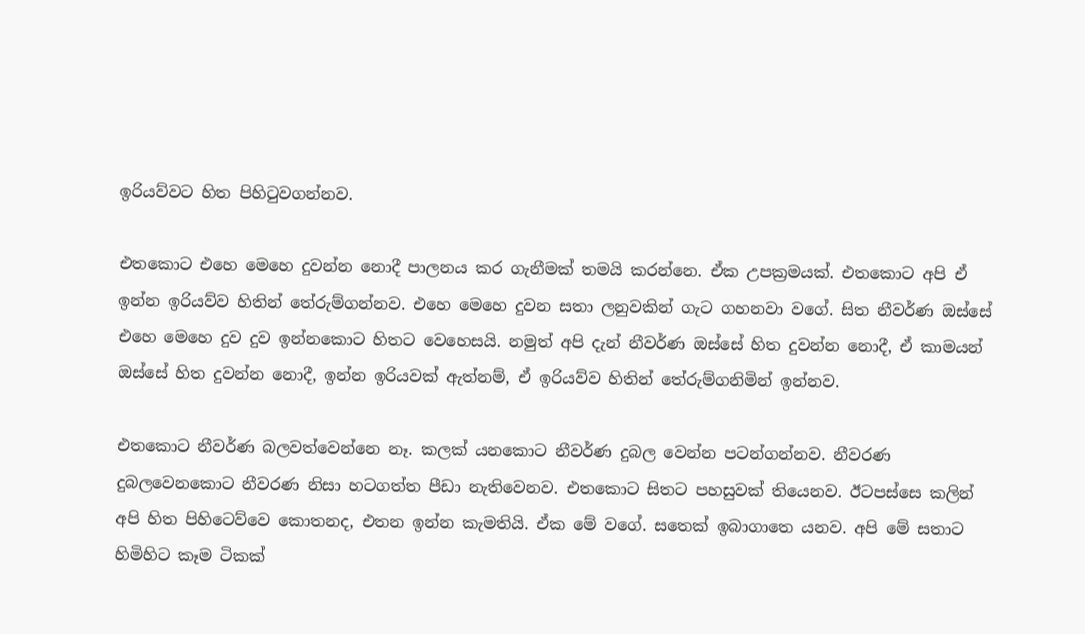ඉරියව්වට හිත පිහිටුවගන්නව.

එතකොට එහෙ මෙහෙ දුවන්න නොදී පාලනය කර ගැනීමක් තමයි කරන්නෙ. ඒක උපක්‍රමයක්. එතකොට අපි ඒ ඉන්න ඉරියව්ව හිතින් තේරුම්ගන්නව. එහෙ මෙහෙ දුවන සතා ලනුවකින් ගැට ගහනවා වගේ. සිත නීවර්ණ ඔස්සේ එහෙ මෙහෙ දුව දුව ඉන්නකොට හිතට වෙහෙසයි. නමුත් අපි දැන් නීවර්ණ ඔස්සේ හිත දුවන්න නොදී, ඒ කාමයන් ඔස්සේ හිත දුවන්න නොදී, ඉන්න ඉරියවක් ඇත්නම්, ඒ ඉරියව්ව හිතින් තේරුම්ගනිමින් ඉන්නව.

එතකොට නීවර්ණ බලවත්වෙන්නෙ නෑ. කලක් යනකොට නීවර්ණ දුබල වෙන්න පටන්ගන්නව. නීවරණ දුබලවෙනකොට නීවරණ නිසා හටගත්ත පීඩා නැතිවෙනව. එතකොට සිතට පහසුවක් තියෙනව. ඊටපස්සෙ කලින් අපි හිත පිහිටෙව්වෙ කොතනද, එතන ඉන්න කැමතියි. ඒක මේ වගේ. සතෙක් ඉබාගාතෙ යනව. අපි මේ සතාට හිමිහිට කෑම ටිකක්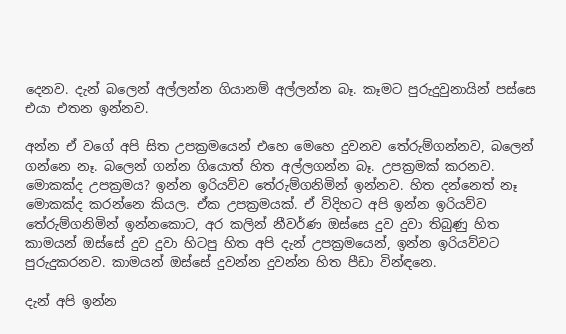දෙනව. දැන් බලෙන් අල්ලන්න ගියානම් අල්ලන්න බෑ. කෑමට පුරුදුවුනායින් පස්සෙ එයා එතන ඉන්නව.

අන්න ඒ වගේ අපි සිත උපක්‍රමයෙන් එහෙ මෙහෙ දුවනව තේරුම්ගන්නව, බලෙන් ගන්නෙ නෑ. බලෙන් ගන්න ගියොත් හිත අල්ලගන්න බෑ. උපක්‍රමක් කරනව. මොකක්ද උපක්‍රමය? ඉන්න ඉරියව්ව තේරුම්ගනිමින් ඉන්නව. හිත දන්නෙත් නෑ මොකක්ද කරන්නෙ කියල. ඒක උපක්‍රමයක්. ඒ විදිහට අපි ඉන්න ඉරියව්ව තේරුම්ගනිමින් ඉන්නකොට, අර කලින් නීවර්ණ ඔස්සෙ දුව දුවා තිබුණු හිත කාමයන් ඔස්සේ දුව දුවා හිටපු හිත අපි දැන් උපක්‍රමයෙන්, ඉන්න ඉරියව්වට පුරුදුකරනව. කාමයන් ඔස්සේ දුවන්න දුවන්න හිත පීඩා වින්ඳනෙ.

දැන් අපි ඉන්න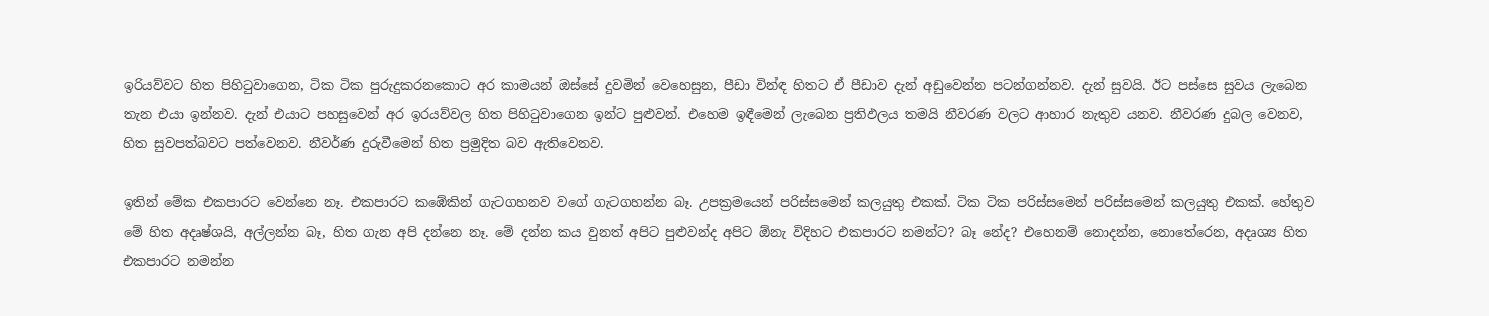ඉරියව්වට හිත පිහිටුවාගෙන, ටික ටික පුරුදුකරනකොට අර කාමයන් ඔස්සේ දුවමින් වෙහෙසුන, පීඩා වින්ඳ හිතට ඒ පීඩාව දැන් අඩුවෙන්න පටන්ගන්නව. දැන් සුවයි. ඊට පස්සෙ සුවය ලැබෙන තැන එයා ඉන්නව. දැන් එයාට පහසුවෙන් අර ඉරයව්වල හිත පිහිටුවාගෙන ඉන්ට පුළුවන්. එහෙම ඉඳීමෙන් ලැබෙන ප්‍රතිඵලය තමයි නීවරණ වලට ආහාර නැතුව යනව. නීවරණ දුබල වෙනව, හිත සුවපත්බවට පත්වෙනව. නීවර්ණ දුරුවීමෙන් හිත ප්‍රමුදිත බව ඇතිවෙනව.

ඉතින් මේක එකපාරට වෙන්නෙ නෑ. එකපාරට කඹේකින් ගැටගහනව වගේ ගැටගහන්න බෑ. උපක්‍රමයෙන් පරිස්සමෙන් කලයුතු එකක්. ටික ටික පරිස්සමෙන් පරිස්සමෙන් කලයුතු එකක්. හේතුව මේ හිත අදෘෂ්ශයි, අල්ලන්න බෑ, හිත ගැන අපි දන්නෙ නෑ. මේ දන්න කය වුනත් අපිට පුළුවන්ද අපිට ඕනැ විදිහට එකපාරට නමන්ට? බෑ නේද? එහෙනම් නොදන්න, නොතේරෙන, අදෘශ්‍ය හිත එකපාරට නමන්න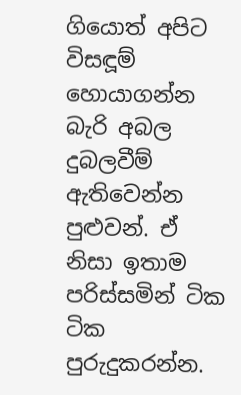ගියොත් අපිට විසඳූම් හොයාගන්න බැරි අබල දුබලවීම් ඇතිවෙන්න පුළුවන්. ඒ නිසා ඉතාම පරිස්සමින් ටික ටික පුරුදුකරන්න.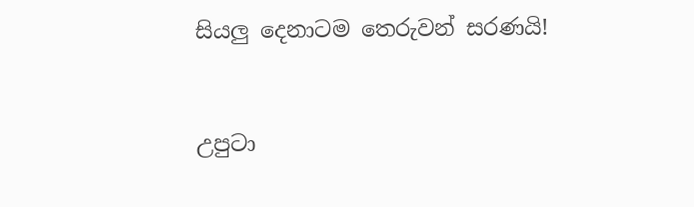සියලු දෙනාටම තෙරුවන් සරණයි!


උපුටා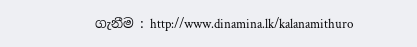ගැනීම : http://www.dinamina.lk/kalanamithuro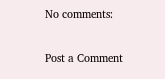No comments:

Post a Comment